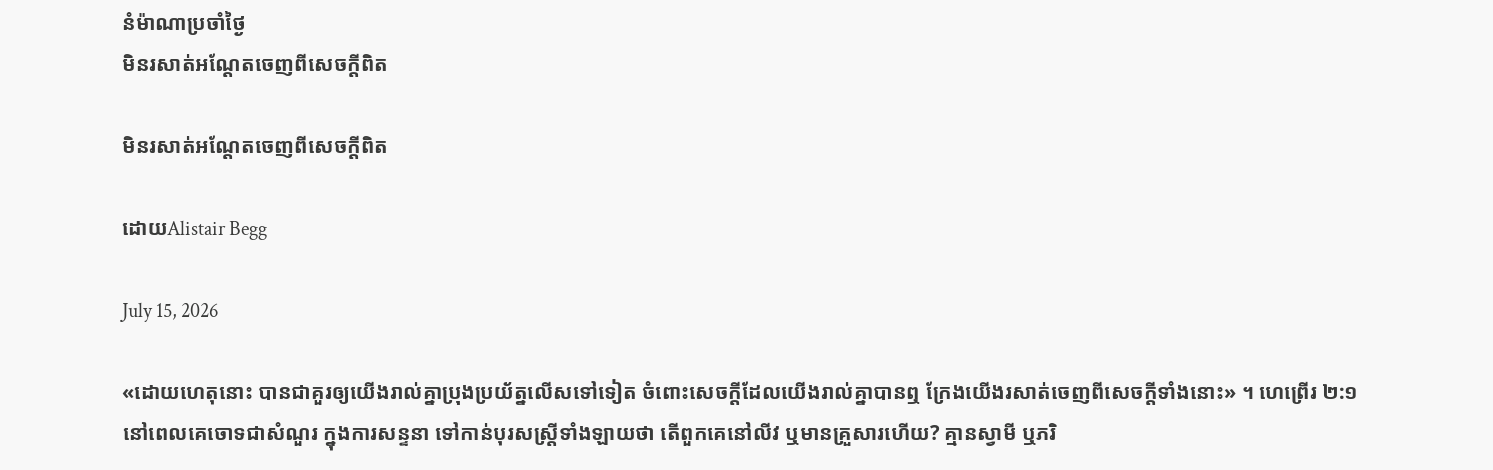នំម៉ាណាប្រចាំថ្ងៃ
មិនរសាត់អណ្ដែតចេញពីសេចក្តីពិត

មិនរសាត់អណ្ដែតចេញពីសេចក្តីពិត

ដោយAlistair Begg

July 15, 2026

«ដោយហេតុនោះ បានជាគួរឲ្យយើងរាល់គ្នាប្រុងប្រយ័ត្នលើសទៅទៀត ចំពោះសេចក្ដីដែលយើងរាល់គ្នាបានឮ ក្រែងយើងរសាត់ចេញពីសេចក្ដីទាំងនោះ» ។ ហេព្រើរ ២:១
នៅពេលគេចោទជាសំណួរ ក្នុងការសន្ទនា ទៅកាន់បុរសស្ត្រីទាំងឡាយថា តើពួកគេនៅលីវ ឬមានគ្រួសារហើយ? គ្មានស្វាមី ឬភរិ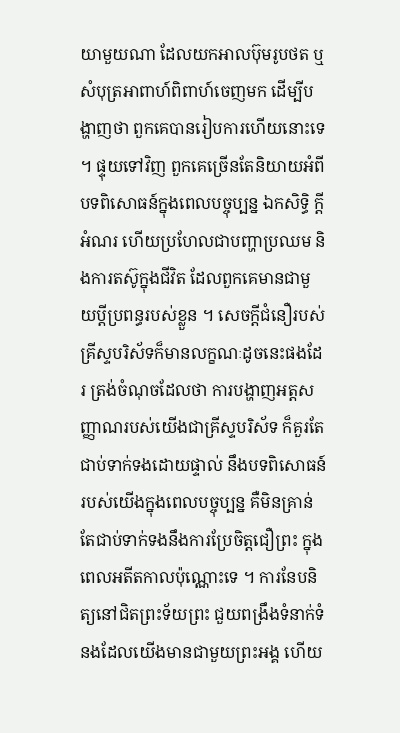យាមួយណា ដែលយកអាលប៊ុមរូបថត ឬសំបុត្រអាពាហ៍ពិពាហ៍ចេញមក ដើម្បីបង្ហាញថា ពួកគេបានរៀបការហើយនោះទេ ។ ផ្ទុយទៅវិញ ពួកគេច្រើនតែនិយាយអំពីបទពិសោធន៍ក្នុងពេលបច្ចុប្បន្ន ឯកសិទ្ធិ ក្តីអំណរ ហើយប្រហែលជាបញ្ហាប្រឈម និងការតស៊ូក្នុងជីវិត ដែលពួកគេមានជាមួយប្តីប្រពន្ធរបស់ខ្លួន ។ សេចក្តីជំនឿរបស់គ្រីស្ទបរិស័ទក៏មានលក្ខណៈដូចនេះផងដែរ ត្រង់ចំណុចដែលថា ការបង្ហាញអត្តសញ្ញាណរបស់យើងជាគ្រីស្ទបរិស័ទ ក៏គួរតែជាប់ទាក់ទងដោយផ្ទាល់ នឹងបទពិសោធន៍របស់យើងក្នុងពេលបច្ចុប្បន្ន គឺមិនគ្រាន់តែជាប់ទាក់ទងនឹងការប្រែចិត្តជឿព្រះ ក្នុងពេលអតីតកាលប៉ុណ្ណោះទេ ។ ការនែបនិត្យនៅជិតព្រះទ័យព្រះ ជួយពង្រឹងទំនាក់ទំនងដែលយើងមានជាមួយព្រះអង្គ ហើយ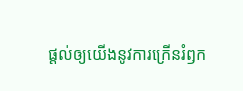ផ្តល់ឲ្យយើងនូវការក្រើនរំឭក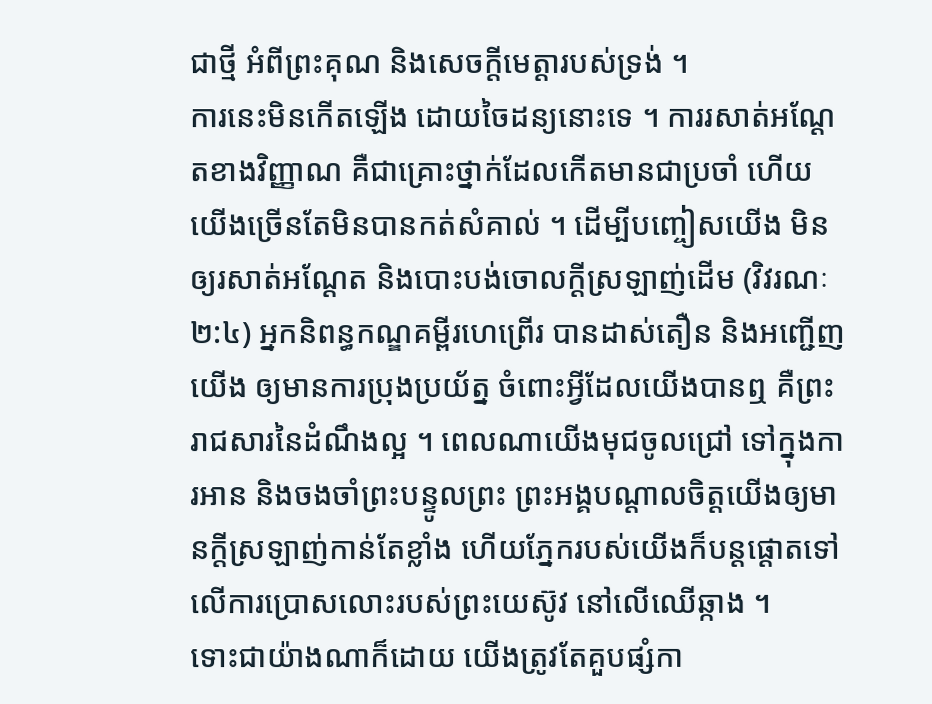ជាថ្មី អំពីព្រះគុណ និងសេចក្តីមេត្តារបស់ទ្រង់ ។
ការនេះមិនកើតឡើង ដោយចៃដន្យនោះទេ ។ ការរសាត់អណ្ដែតខាងវិញ្ញាណ គឺជាគ្រោះថ្នាក់ដែលកើតមានជាប្រចាំ ហើយយើងច្រើនតែមិនបានកត់សំគាល់ ។ ដើម្បីបញ្ចៀសយើង មិនឲ្យរសាត់អណ្ដែត និងបោះបង់ចោលក្តីស្រឡាញ់ដើម (វិវរណៈ ២:៤) អ្នកនិពន្ធកណ្ឌគម្ពីរហេព្រើរ បានដាស់តឿន និងអញ្ជើញយើង ឲ្យមានការប្រុងប្រយ័ត្ន ចំពោះអ្វីដែលយើងបានឮ គឺព្រះរាជសារនៃដំណឹងល្អ ។ ពេលណាយើងមុជចូលជ្រៅ ទៅក្នុងការអាន និងចងចាំព្រះបន្ទូលព្រះ ព្រះអង្គបណ្តាលចិត្តយើងឲ្យមានក្តីស្រឡាញ់កាន់តែខ្លាំង ហើយភ្នែករបស់យើងក៏បន្តផ្ដោតទៅលើការប្រោសលោះរបស់ព្រះយេស៊ូវ នៅលើឈើឆ្កាង ។
ទោះជាយ៉ាងណាក៏ដោយ យើងត្រូវតែគួបផ្សំកា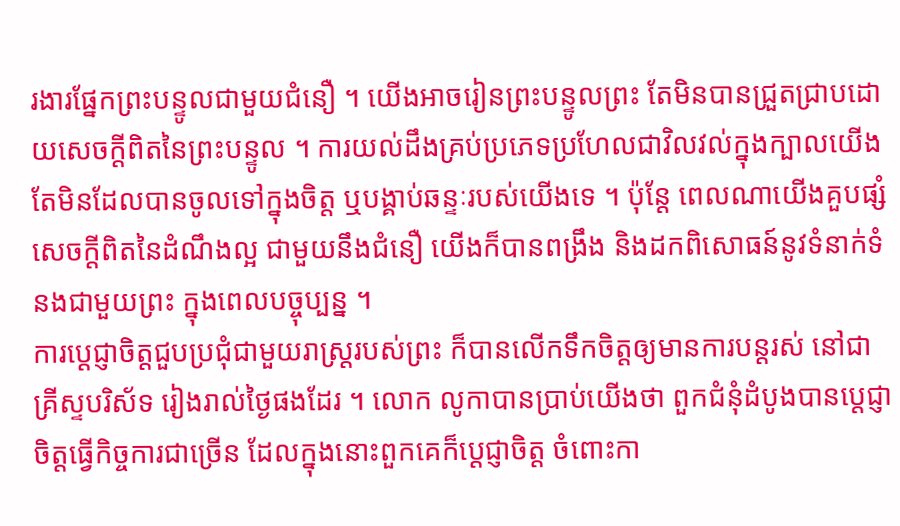រងារផ្នែកព្រះបន្ទូលជាមួយជំនឿ ។ យើងអាចរៀនព្រះបន្ទូលព្រះ តែមិនបានជ្រួតជ្រាបដោយសេចក្តីពិតនៃព្រះបន្ទូល ។ ការយល់ដឹងគ្រប់ប្រភេទប្រហែលជាវិលវល់ក្នុងក្បាលយើង តែមិនដែលបានចូលទៅក្នុងចិត្ត ឬបង្គាប់ឆន្ទៈរបស់យើងទេ ។ ប៉ុន្តែ ពេលណាយើងគួបផ្សំសេចក្តីពិតនៃដំណឹងល្អ ជាមួយនឹងជំនឿ យើងក៏បានពង្រឹង និងដកពិសោធន៍នូវទំនាក់ទំនងជាមួយព្រះ ក្នុងពេលបច្ចុប្បន្ន ។
ការប្ដេជ្ញាចិត្តជួបប្រជុំជាមួយរាស្រ្តរបស់ព្រះ ក៏បានលើកទឹកចិត្តឲ្យមានការបន្តរស់ នៅជាគ្រីស្ទបរិស័ទ រៀងរាល់ថ្ងៃផងដែរ ។ លោក លូកាបានប្រាប់យើងថា ពួកជំនុំដំបូងបានប្ដេជ្ញាចិត្តធ្វើកិច្ចការជាច្រើន ដែលក្នុងនោះពួកគេក៏ប្ដេជ្ញាចិត្ត ចំពោះកា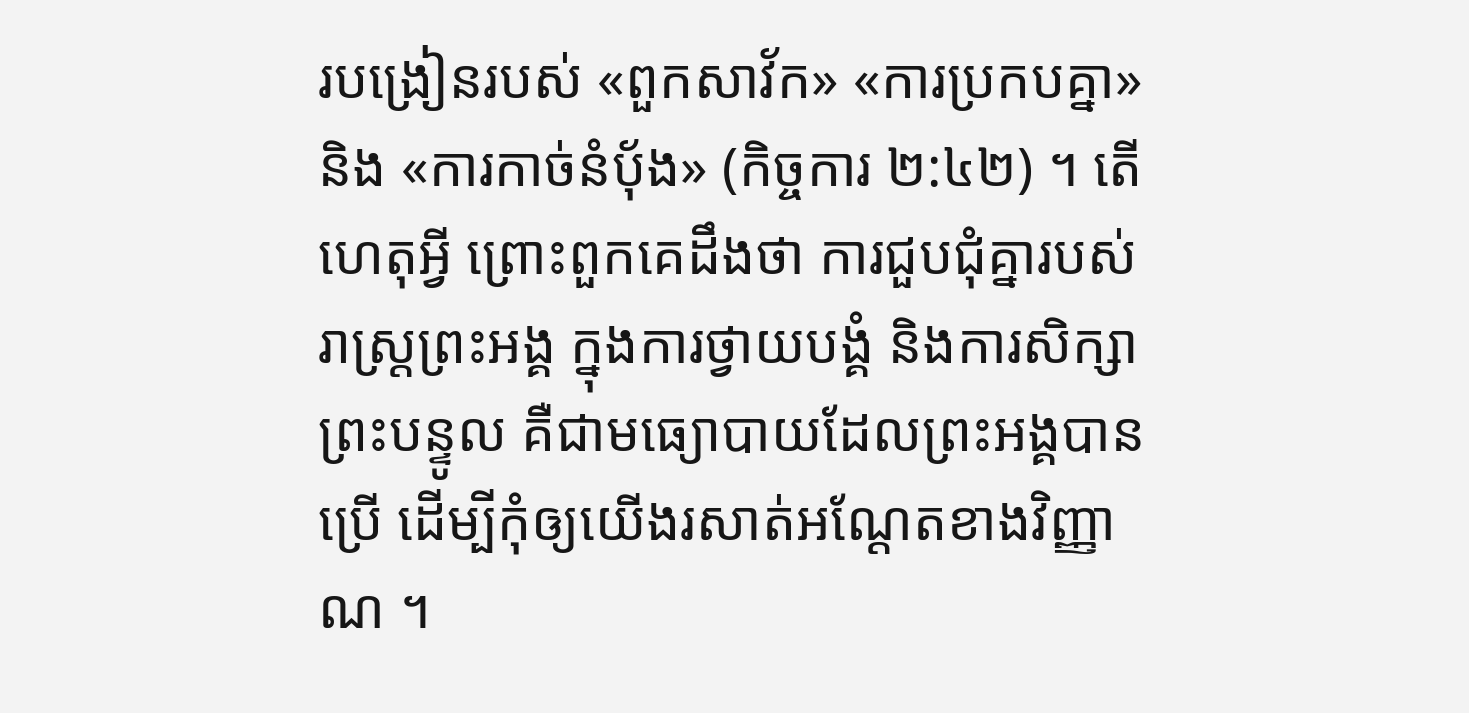របង្រៀនរបស់ «ពួកសាវ័ក» «ការប្រកបគ្នា» និង «ការកាច់នំប៉័ង» (កិច្ចការ ២:៤២) ។ តើហេតុអ្វី ព្រោះពួកគេដឹងថា ការជួបជុំគ្នារបស់រាស្រ្តព្រះអង្គ ក្នុងការថ្វាយបង្គំ និងការសិក្សាព្រះបន្ទូល គឺជាមធ្យោបាយដែលព្រះអង្គបានប្រើ ដើម្បីកុំឲ្យយើងរសាត់អណ្ដែតខាងវិញ្ញាណ ។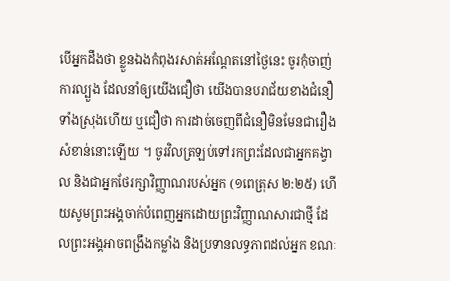បើអ្នកដឹងថា ខ្លួនឯងកំពុងរសាត់អណ្ដែតនៅថ្ងៃនេះ ចូរកុំចាញ់ការល្បួង ដែលនាំឲ្យយើងជឿថា យើងបានបរាជ័យខាងជំនឿទាំងស្រុងហើយ ឬជឿថា ការដាច់ចេញពីជំនឿមិនមែនជារឿងសំខាន់នោះឡើយ ។ ចូរវិលត្រឡប់ទៅរកព្រះដែលជាអ្នកគង្វាល និងជាអ្នកថែរក្សាវិញ្ញាណរបស់អ្នក (១ពេត្រុស ២:២៥) ហើយសូមព្រះអង្គចាក់បំពេញអ្នកដោយព្រះវិញ្ញាណសារជាថ្មី ដែលព្រះអង្គអាចពង្រឹងកម្លាំង និងប្រទានលទ្ធភាពដល់អ្នក ខណៈ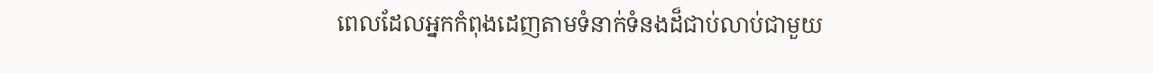ពេលដែលអ្នកកំពុងដេញតាមទំនាក់ទំនងដ៏ជាប់លាប់ជាមួយ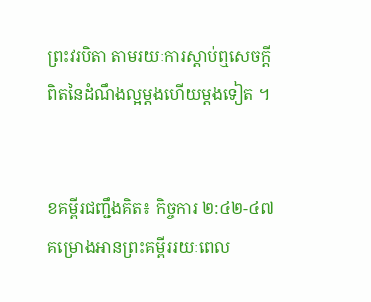ព្រះវរបិតា តាមរយៈការស្តាប់ឮសេចក្តីពិតនៃដំណឹងល្អម្តងហើយម្តងទៀត ។


ខគម្ពីរជញ្ជឹងគិត៖ កិច្ចការ ២:៤២-៤៧
គម្រោងអានព្រះគម្ពីររយៈពេល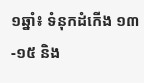១ឆ្នាំ៖ ទំនុកដំកើង ១៣-១៥ និង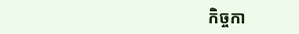កិច្ចកា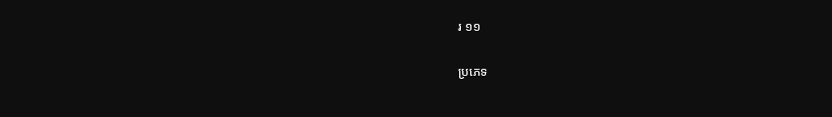រ ១១

ប្រភេទ